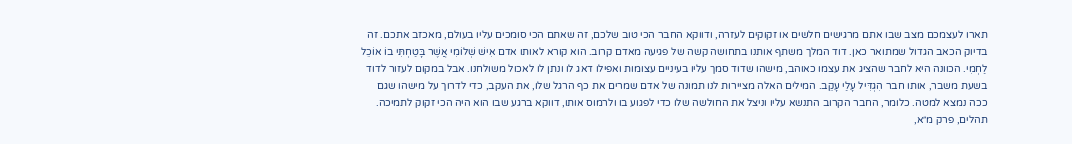תארו לעצמכם מצב שבו אתם מרגישים חלשים או זקוקים לעזרה, ודווקא החבר הכי טוב שלכם, זה שאתם הכי סומכים עליו בעולם, מאכזב אתכם. זה בדיוק הכאב הגדול שמתואר כאן. דוד המלך משתף אותנו בתחושה קשה של פגיעה מאדם קרוב. הוא קורא לאותו אדם אִישׁ שְׁלוֹמִי אֲשֶׁר בָּטַחְתִּי בוֹ אוֹכֵל לַחְמִי. הכוונה היא לחבר שהציג את עצמו כאוהב, מישהו שדוד סמך עליו בעיניים עצומות ואפילו דאג לו ונתן לו לאכול משולחנו. אבל במקום לעזור לדוד בשעת משבר, אותו חבר הִגְדִּיל עָלַי עָקֵב. המילים האלה מציירות לנו תמונה של אדם שמרים את כף הרגל שלו, את העקב, כדי לדרוך על מישהו שגם ככה נמצא למטה. כלומר, החבר הקרוב התנשא עליו וניצל את החולשה שלו כדי לפגוע בו ולרמוס אותו, דווקא ברגע שבו הוא היה הכי זקוק לתמיכה.
תהלים, פרק מ״א,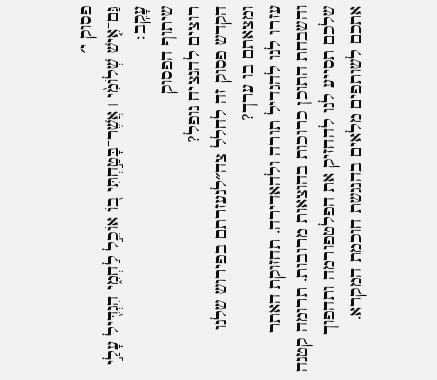פסוק י׳
גַּם־אִ֤ישׁ שְׁלוֹמִ֨י ׀ אֲשֶׁר־בָּטַ֣חְתִּי ב֭וֹ אוֹכֵ֣ל לַחְמִ֑י הִגְדִּ֖יל עָלַ֣י עָקֵֽב׃
שיתוף הפסוק
רוצים להנציח נופל?
הקדש פסוק זה לחלל צה״לנעזרתם בפירוש שלנו ומצאתם בו ערך?
עזרו לנו להגדיל תורה ולהאדירה. תחזוקת האתר והשבחת התוכן כרוכות בהוצאות מרובות. תרומה קטנה שלכם תסייע לנו להחזיק את הפלטפורמה ותהפוך אתכם לשותפים מלאים בהנגשת חוכמת המקרא.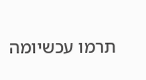תרמו עכשיומה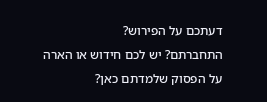דעתכם על הפירוש?
התחברתם? יש לכם חידוש או הארה על הפסוק שלמדתם כאן?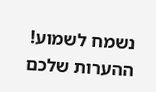נשמח לשמוע!
ההערות שלכם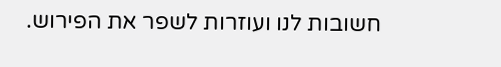חשובות לנו ועוזרות לשפר את הפירוש.